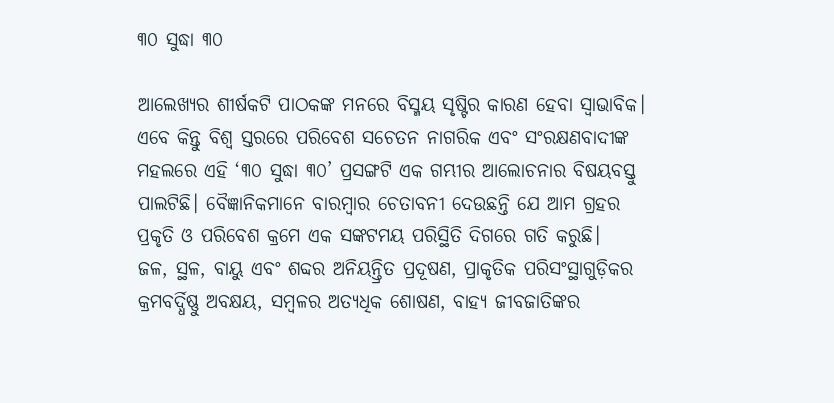୩୦ ସୁଦ୍ଧା ୩୦

ଆଲେଖ୍ୟର ଶୀର୍ଷକଟି ପାଠକଙ୍କ ମନରେ ବିସ୍ମୟ ସୃଷ୍ଟିର କାରଣ ହେବା ସ୍ବାଭାବିକ। ଏବେ କିନ୍ତୁ ବିଶ୍ୱ ସ୍ତରରେ ପରିବେଶ ସଚେତନ ନାଗରିକ ଏବଂ ସଂରକ୍ଷଣବାଦୀଙ୍କ ମହଲରେ ଏହି ‘୩୦ ସୁଦ୍ଧା ୩୦’ ପ୍ରସଙ୍ଗଟି ଏକ ଗମ୍ଭୀର ଆଲୋଚନାର ବିଷୟବସ୍ତୁ ପାଲଟିଛି। ବୈଜ୍ଞାନିକମାନେ ବାରମ୍ବାର ଚେତାବନୀ ଦେଉଛନ୍ତି ଯେ ଆମ ଗ୍ରହର ପ୍ରକୃତି ଓ ପରିବେଶ କ୍ରମେ ଏକ ସଙ୍କଟମୟ ପରିସ୍ଥିତି ଦିଗରେ ଗତି କରୁଛି।
ଜଳ, ସ୍ଥଳ, ବାୟୁ ଏବଂ ଶବ୍ଦର ଅନିୟନ୍ତ୍ରିତ ପ୍ରଦୂଷଣ, ପ୍ରାକୃତିକ ପରିସଂସ୍ଥାଗୁଡ଼ିକର କ୍ରମବର୍ଦ୍ଧିଷ୍ଣୁ ଅବକ୍ଷୟ, ସମ୍ବଳର ଅତ୍ୟଧିକ ଶୋଷଣ, ବାହ୍ୟ ଜୀବଜାତିଙ୍କର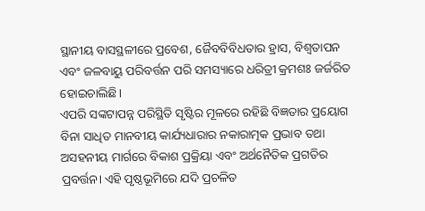ସ୍ଥାନୀୟ ବାସସ୍ଥଳୀରେ ପ୍ରବେଶ, ଜୈବବିବିଧତାର ହ୍ରାସ, ବିଶ୍ୱତାପନ ଏବଂ ଜଳବାୟୁ ପରିବର୍ତ୍ତନ ପରି ସମସ୍ୟାରେ ଧରିତ୍ରୀ କ୍ରମଶଃ ଜର୍ଜରିତ ହୋଇଚାଲିଛି।
ଏପରି ସଙ୍କଟାପନ୍ନ ପରିସ୍ଥିତି ସୃଷ୍ଟିର ମୂଳରେ ରହିଛି ବିଜ୍ଞତାର ପ୍ରୟୋଗ ବିନା ସାଧିତ ମାନବୀୟ କାର୍ଯ୍ୟଧାରାର ନକାରାତ୍ମକ ପ୍ରଭାବ ତଥା ଅସହନୀୟ ମାର୍ଗରେ ବିକାଶ ପ୍ରକ୍ରିୟା ଏବଂ ଅର୍ଥନୈତିକ ପ୍ରଗତିର ପ୍ରବର୍ତ୍ତନ। ଏହି ପୃଷ୍ଠଭୂମିରେ ଯଦି ପ୍ରଚଳିତ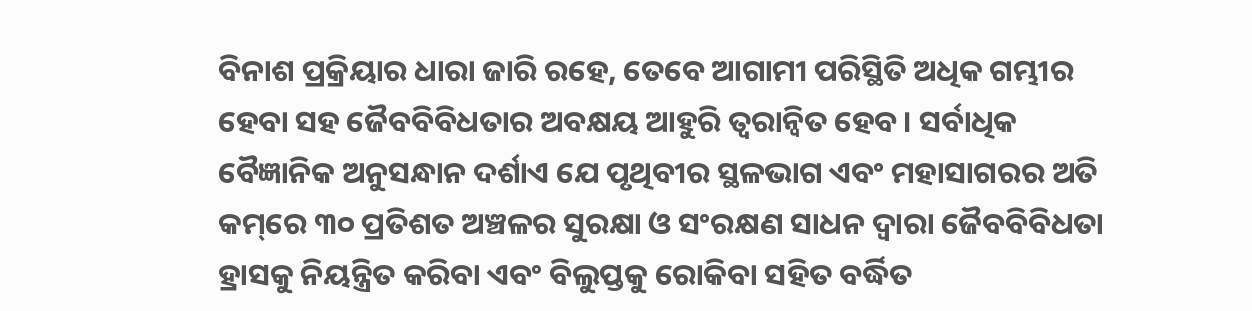ବିନାଶ ପ୍ରକ୍ରିୟାର ଧାରା ଜାରି ରହେ, ତେବେ ଆଗାମୀ ପରିସ୍ଥିତି ଅଧିକ ଗମ୍ଭୀର ହେବା ସହ ଜୈବବିବିଧତାର ଅବକ୍ଷୟ ଆହୁରି ତ୍ୱରାନ୍ବିତ ହେବ। ସର୍ବାଧିକ ବୈଜ୍ଞାନିକ ଅନୁସନ୍ଧାନ ଦର୍ଶାଏ ଯେ ପୃଥିବୀର ସ୍ଥଳଭାଗ ଏବଂ ମହାସାଗରର ଅତି କମ୍‌ରେ ୩୦ ପ୍ରତିଶତ ଅଞ୍ଚଳର ସୁରକ୍ଷା ଓ ସଂରକ୍ଷଣ ସାଧନ ଦ୍ୱାରା ଜୈବବିବିଧତା ହ୍ରାସକୁ ନିୟନ୍ତ୍ରିତ କରିବା ଏବଂ ବିଲୁପ୍ତକୁ ରୋକିବା ସହିତ ବର୍ଦ୍ଧିତ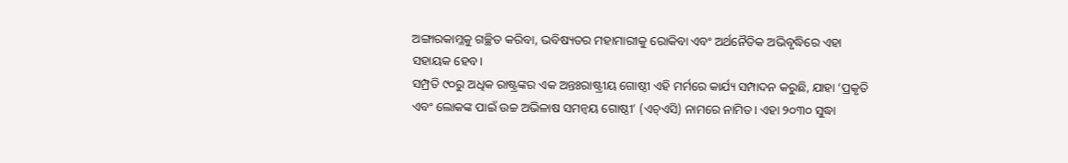ଅଙ୍ଗାରକାମ୍ଳକୁ ଗଚ୍ଛିତ କରିବା, ଭବିଷ୍ୟତର ମହାମାରୀକୁ ରୋକିବା ଏବଂ ଅର୍ଥନୈତିକ ଅଭିବୃଦ୍ଧିରେ ଏହା ସହାୟକ ହେବ।
ସମ୍ପ୍ରତି ୯୦ରୁ ଅଧିକ ରାଷ୍ଟ୍ରଙ୍କର ଏକ ଅନ୍ତଃରାଷ୍ଟ୍ରୀୟ ଗୋଷ୍ଠୀ ଏହି ମର୍ମରେ କାର୍ଯ୍ୟ ସମ୍ପାଦନ କରୁଛି, ଯାହା ‘ପ୍ରକୃତି ଏବଂ ଲୋକଙ୍କ ପାଇଁ ଉଚ୍ଚ ଅଭିଳାଷ ସମନ୍ବୟ ଗୋଷ୍ଠୀ’ (ଏଚ୍‌ଏସି) ନାମରେ ନାମିତ। ଏହା ୨୦୩୦ ସୁଦ୍ଧା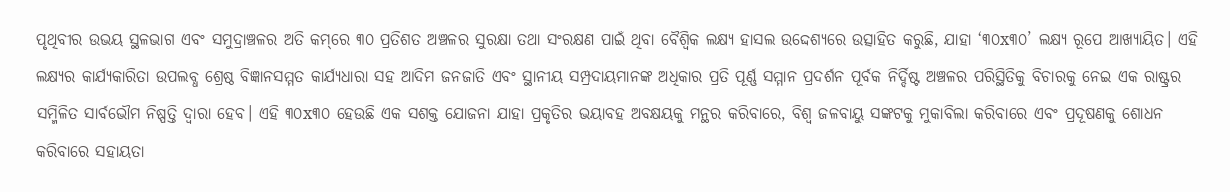ପୃଥିବୀର ଉଭୟ ସ୍ଥଳଭାଗ ଏବଂ ସମୁଦ୍ରାଞ୍ଚଳର ଅତି କମ୍‌ରେ ୩୦ ପ୍ରତିଶତ ଅଞ୍ଚଳର ସୁରକ୍ଷା ତଥା ସଂରକ୍ଷଣ ପାଇଁ ଥିବା ବୈଶ୍ବିକ ଲକ୍ଷ୍ୟ ହାସଲ ଉଦ୍ଦେଶ୍ୟରେ ଉତ୍ସାହିତ କରୁଛି, ଯାହା ‘୩୦x୩୦’ ଲକ୍ଷ୍ୟ ରୂପେ ଆଖ୍ୟାୟିତ। ଏହି ଲକ୍ଷ୍ୟର କାର୍ଯ୍ୟକାରିତା ଉପଲବ୍ଧ ଶ୍ରେଷ୍ଠ ବିଜ୍ଞାନସମ୍ମତ କାର୍ଯ୍ୟଧାରା ସହ ଆଦିମ ଜନଜାତି ଏବଂ ସ୍ଥାନୀୟ ସମ୍ପ୍ରଦାୟମାନଙ୍କ ଅଧିକାର ପ୍ରତି ପୂର୍ଣ୍ଣ ସମ୍ମାନ ପ୍ରଦର୍ଶନ ପୂର୍ବକ ନିର୍ଦ୍ଦିଷ୍ଟ ଅଞ୍ଚଳର ପରିସ୍ଥିତିକୁ ବିଚାରକୁ ନେଇ ଏକ ରାଷ୍ଟ୍ରର ସମ୍ମିଳିତ ସାର୍ବଭୌମ ନିଷ୍ପତ୍ତି ଦ୍ୱାରା ହେବ। ଏହି ୩୦x୩୦ ହେଉଛି ଏକ ସଶକ୍ତ ଯୋଜନା ଯାହା ପ୍ରକୃତିର ଭୟାବହ ଅବକ୍ଷୟକୁ ମନ୍ଥର କରିବାରେ, ବିଶ୍ୱ ଜଳବାୟୁ ସଙ୍କଟକୁ ମୁକାବିଲା କରିବାରେ ଏବଂ ପ୍ରଦୂଷଣକୁ ଶୋଧନ କରିବାରେ ସହାୟତା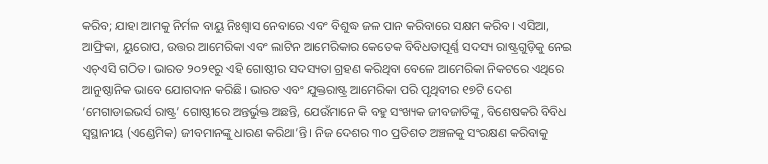କରିବ; ଯାହା ଆମକୁ ନିର୍ମଳ ବାୟୁ ନିଃଶ୍ୱାସ ନେବାରେ ଏବଂ ବିଶୁଦ୍ଧ ଜଳ ପାନ କରିବାରେ ସକ୍ଷମ କରିବ। ଏସିଆ, ଆଫ୍ରିକା, ୟୁରୋପ, ଉତ୍ତର ଆମେରିକା ଏବଂ ଲାଟିନ ଆମେରିକାର କେତେକ ବିବିଧତାପୂର୍ଣ୍ଣ ସଦସ୍ୟ ରାଷ୍ଟ୍ରଗୁଡ଼ିକୁ ନେଇ ଏଚ୍‌ଏସି ଗଠିତ। ଭାରତ ୨୦୨୧ରୁ ଏହି ଗୋଷ୍ଠୀର ସଦସ୍ୟତା ଗ୍ରହଣ କରିଥିବା ବେଳେ ଆମେରିକା ନିକଟରେ ଏଥିରେ ଆନୁଷ୍ଠାନିକ ଭାବେ ଯୋଗଦାନ କରିଛି। ଭାରତ ଏବଂ ଯୁକ୍ତରାଷ୍ଟ୍ର ଆମେରିକା ପରି ପୃଥିବୀର ୧୭ଟି ଦେଶ ‘ମେଗାଡାଇଭର୍ସ ରାଷ୍ଟ୍ର’ ଗୋଷ୍ଠୀରେ ଅନ୍ତର୍ଭୁକ୍ତ ଅଛନ୍ତି, ଯେଉଁମାନେ କି ବହୁ ସଂଖ୍ୟକ ଜୀବଜାତିଙ୍କୁ, ବିଶେଷକରି ବିବିଧ ସ୍ବସ୍ଥାନୀୟ (ଏଣ୍ଡେମିକ) ଜୀବମାନଙ୍କୁ ଧାରଣ କରିଥା’ନ୍ତି। ନିଜ ଦେଶର ୩୦ ପ୍ରତିଶତ ଅଞ୍ଚଳକୁ ସଂରକ୍ଷଣ କରିବାକୁ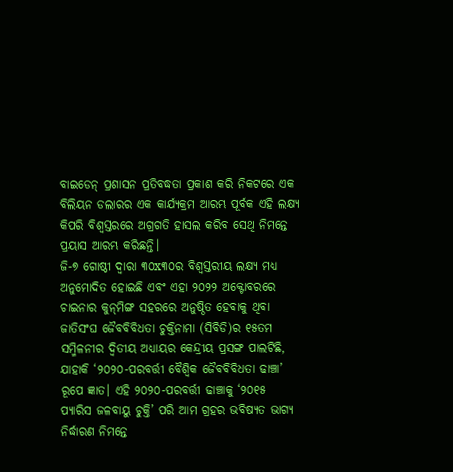ବାଇଡେନ୍‌ ପ୍ରଶାସନ ପ୍ରତିବଦ୍ଧତା ପ୍ରକାଶ କରି ନିକଟରେ ଏକ ବିଲିୟନ ଡଲାରର ଏକ କାର୍ଯ୍ୟକ୍ରମ ଆରମ୍ଭ ପୂର୍ବକ ଏହି ଲକ୍ଷ୍ୟ କିପରି ବିଶ୍ୱସ୍ତରରେ ଅଗ୍ରଗତି ହାସଲ କରିବ ସେଥି ନିମନ୍ତେ ପ୍ରୟାସ ଆରମ୍ଭ କରିଛନ୍ତି।
ଜି-୭ ଗୋଷ୍ଠୀ ଦ୍ୱାରା ୩୦x୩୦ର ବିଶ୍ୱସ୍ତରୀୟ ଲକ୍ଷ୍ୟ ମଧ୍ୟ ଅନୁମୋଦିତ ହୋଇଛି ଏବଂ ଏହା ୨୦୨୨ ଅକ୍ଟୋବରରେ ଚାଇନାର କୁନ୍‌ମିଙ୍ଗ ସହରରେ ଅନୁଷ୍ଠିତ ହେବାକୁ ଥିବା ଜାତିସଂଘ ଜୈବବିବିଧତା ଚୁକ୍ତିନାମା (ସିବିଡି)ର ୧୫ତମ ସମ୍ମିଳନୀର ଦ୍ୱିତୀୟ ଅଧ୍ୟାୟର କେନ୍ଦ୍ରୀୟ ପ୍ରସଙ୍ଗ ପାଲଟିଛି, ଯାହାକି ‘୨୦୨୦-ପରବର୍ତ୍ତୀ ବୈଶ୍ବିକ ଜୈବବିବିଧତା ଢାଞ୍ଚା’ ରୂପେ ଜ୍ଞାତ। ଏହି ୨୦୨୦-ପରବର୍ତ୍ତୀ ଢାଞ୍ଚାକୁ ‘୨୦୧୫ ପ୍ୟାରିସ ଜଳବାୟୁ ଚୁକ୍ତି’ ପରି ଆମ ଗ୍ରହର ଭବିଷ୍ୟତ ଭାଗ୍ୟ ନିର୍ଦ୍ଧାରଣ ନିମନ୍ତେ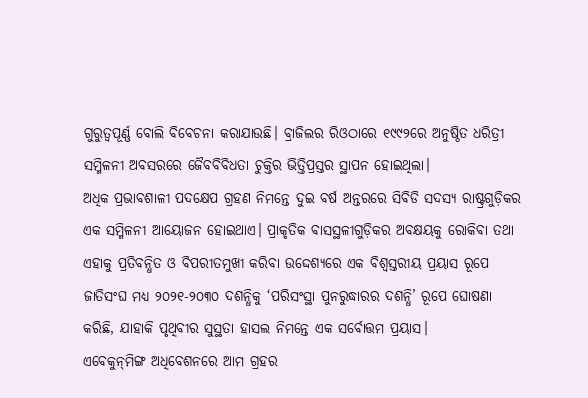ଗୁରୁତ୍ୱପୂର୍ଣ୍ଣ ବୋଲି ବିବେଚନା କରାଯାଉଛି। ବ୍ରାଜିଲର ରିଓଠାରେ ୧୯୯୨ରେ ଅନୁଷ୍ଠିତ ଧରିତ୍ରୀ ସମ୍ମିଳନୀ ଅବସରରେ ଜୈବବିବିଧତା ଚୁକ୍ତିର ଭିତ୍ତିପ୍ରସ୍ତର ସ୍ଥାପନ ହୋଇଥିଲା।
ଅଧିକ ପ୍ରଭାବଶାଳୀ ପଦକ୍ଷେପ ଗ୍ରହଣ ନିମନ୍ତେ ଦୁଇ ବର୍ଷ ଅନ୍ତରରେ ସିବିଡି ସଦସ୍ୟ ରାଷ୍ଟ୍ରଗୁଡ଼ିକର ଏକ ସମ୍ମିଳନୀ ଆୟୋଜନ ହୋଇଥାଏ। ପ୍ରାକୃତିକ ବାସସ୍ଥଳୀଗୁଡ଼ିକର ଅବକ୍ଷୟକୁ ରୋକିବା ତଥା ଏହାକୁ ପ୍ରତିବନ୍ଧିତ ଓ ବିପରୀତମୁଖୀ କରିବା ଉଦ୍ଦେଶ୍ୟରେ ଏକ ବିଶ୍ୱସ୍ତରୀୟ ପ୍ରୟାସ ରୂପେ ଜାତିସଂଘ ମଧ୍ୟ ୨୦୨୧-୨୦୩୦ ଦଶନ୍ଧିକୁ ‘ପରିସଂସ୍ଥା ପୁନରୁଦ୍ଧାରର ଦଶନ୍ଧି’ ରୂପେ ଘୋଷଣା କରିଛି, ଯାହାକି ପୃଥିବୀର ସୁସ୍ଥତା ହାସଲ ନିମନ୍ତେ ଏକ ସର୍ବୋତ୍ତମ ପ୍ରୟାସ।
ଏବେକୁନ୍‌ମିଙ୍ଗ ଅଧିବେଶନରେ ଆମ ଗ୍ରହର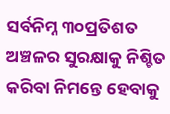ସର୍ବନିମ୍ନ ୩୦ପ୍ରତିଶତ ଅଞ୍ଚଳର ସୁରକ୍ଷାକୁ ନିଶ୍ଚିତ କରିବା ନିମନ୍ତେ ହେବାକୁ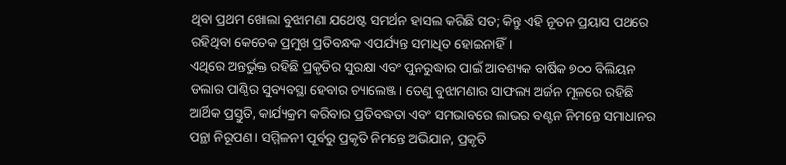ଥିବା ପ୍ରଥମ ଖୋଲା ବୁଝାମଣା ଯଥେଷ୍ଟ ସମର୍ଥନ ହାସଲ କରିଛି ସତ; କିନ୍ତୁ ଏହି ନୂତନ ପ୍ରୟାସ ପଥରେ ରହିଥିବା କେତେକ ପ୍ରମୁଖ ପ୍ରତିବନ୍ଧକ ଏପର୍ଯ୍ୟନ୍ତ ସମାଧିତ ହୋଇନାହିଁ।
ଏଥିରେ ଅନ୍ତର୍ଭୁକ୍ତ ରହିଛି ପ୍ରକୃତିର ସୁରକ୍ଷା ଏବଂ ପୁନରୁଦ୍ଧାର ପାଇଁ ଆବଶ୍ୟକ ବାର୍ଷିକ ୭୦୦ ବିଲିୟନ ଡଲାର ପାଣ୍ଠିର ସୁବ୍ୟବସ୍ଥା ହେବାର ଚ୍ୟାଲେଞ୍ଜ। ତେଣୁ ବୁଝାମଣାର ସାଫଲ୍ୟ ଅର୍ଜନ ମୂଳରେ ରହିଛି ଆର୍ଥିକ ପ୍ରସ୍ତୁତି, କାର୍ଯ୍ୟକ୍ରମ କରିବାର ପ୍ରତିବଦ୍ଧତା ଏବଂ ସମଭାବରେ ଲାଭର ବଣ୍ଟନ ନିମନ୍ତେ ସମାଧାନର ପନ୍ଥା ନିରୂପଣ। ସମ୍ମିଳନୀ ପୂର୍ବରୁ ପ୍ରକୃତି ନିମନ୍ତେ ଅଭିଯାନ, ପ୍ରକୃତି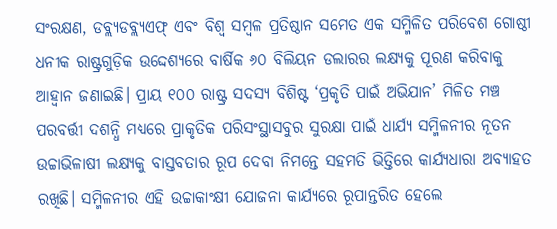ସଂରକ୍ଷଣ, ଡବ୍ଲ୍ୟଡବ୍ଲ୍ୟଏଫ୍‌ ଏବଂ ବିଶ୍ୱ ସମ୍ବଳ ପ୍ରତିଷ୍ଠାନ ସମେତ ଏକ ସମ୍ମିଳିତ ପରିବେଶ ଗୋଷ୍ଠୀ ଧନୀକ ରାଷ୍ଟ୍ରଗୁଡ଼ିକ ଉଦ୍ଦେଶ୍ୟରେ ବାର୍ଷିକ ୬୦ ବିଲିୟନ ଡଲାରର ଲକ୍ଷ୍ୟକୁ ପୂରଣ କରିବାକୁ ଆହ୍ବାନ ଜଣାଇଛି। ପ୍ରାୟ ୧୦୦ ରାଷ୍ଟ୍ର ସଦସ୍ୟ ବିଶିଷ୍ଟ ‘ପ୍ରକୃତି ପାଇଁ ଅଭିଯାନ’ ମିଳିତ ମଞ୍ଚ ପରବର୍ତ୍ତୀ ଦଶନ୍ଧି ମଧ୍ୟରେ ପ୍ରାକୃତିକ ପରିସଂସ୍ଥାସବୁର ସୁରକ୍ଷା ପାଇଁ ଧାର୍ଯ୍ୟ ସମ୍ମିଳନୀର ନୂତନ ଉଚ୍ଚାଭିଳାଷୀ ଲକ୍ଷ୍ୟକୁ ବାସ୍ତବତାର ରୂପ ଦେବା ନିମନ୍ତେ ସହମତି ଭିତ୍ତିରେ କାର୍ଯ୍ୟଧାରା ଅବ୍ୟାହତ ରଖିଛି। ସମ୍ମିଳନୀର ଏହି ଉଚ୍ଚାକାଂକ୍ଷୀ ଯୋଜନା କାର୍ଯ୍ୟରେ ରୂପାନ୍ତରିତ ହେଲେ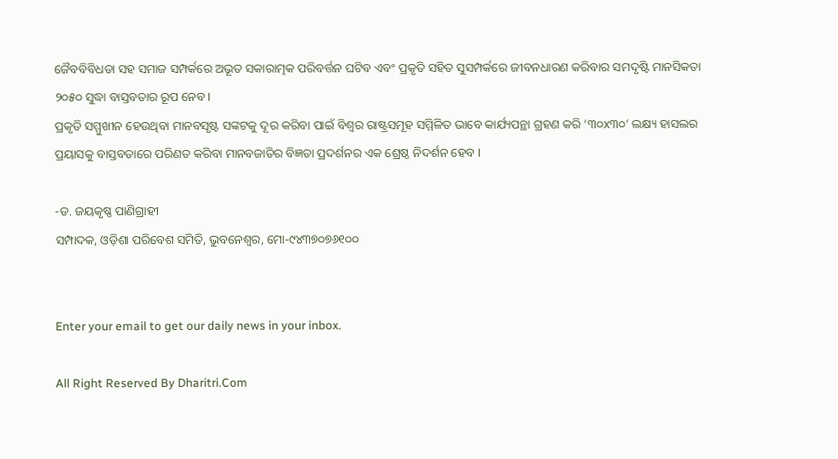ଜୈବବିବିଧତା ସହ ସମାଜ ସମ୍ପର୍କରେ ଅଭୂତ ସକାରାତ୍ମକ ପରିବର୍ତ୍ତନ ଘଟିବ ଏବଂ ପ୍ରକୃତି ସହିତ ସୁସମ୍ପର୍କରେ ଜୀବନଧାରଣ କରିବାର ସମଦୃଷ୍ଟି ମାନସିକତା ୨୦୫୦ ସୁଦ୍ଧା ବାସ୍ତବତାର ରୂପ ନେବ।
ପ୍ରକୃତି ସମ୍ମୁଖୀନ ହେଉଥିବା ମାନବସୃଷ୍ଟ ସଙ୍କଟକୁ ଦୂର କରିବା ପାଇଁ ବିଶ୍ୱର ରାଷ୍ଟ୍ରସମୂହ ସମ୍ମିଳିତ ଭାବେ କାର୍ଯ୍ୟପନ୍ଥା ଗ୍ରହଣ କରି ‘୩୦x୩୦’ ଲକ୍ଷ୍ୟ ହାସଲର ପ୍ରୟାସକୁ ବାସ୍ତବତାରେ ପରିଣତ କରିବା ମାନବଜାତିର ବିଜ୍ଞତା ପ୍ରଦର୍ଶନର ଏକ ଶ୍ରେଷ୍ଠ ନିଦର୍ଶନ ହେବ ।

-ଡ. ଜୟକୃଷ୍ଣ ପାଣିଗ୍ରାହୀ
ସମ୍ପାଦକ, ଓଡ଼ିଶା ପରିବେଶ ସମିତି, ଭୁବନେଶ୍ୱର, ମୋ-୯୪୩୭୦୭୬୧୦୦


Enter your email to get our daily news in your inbox.

All Right Reserved By Dharitri.Com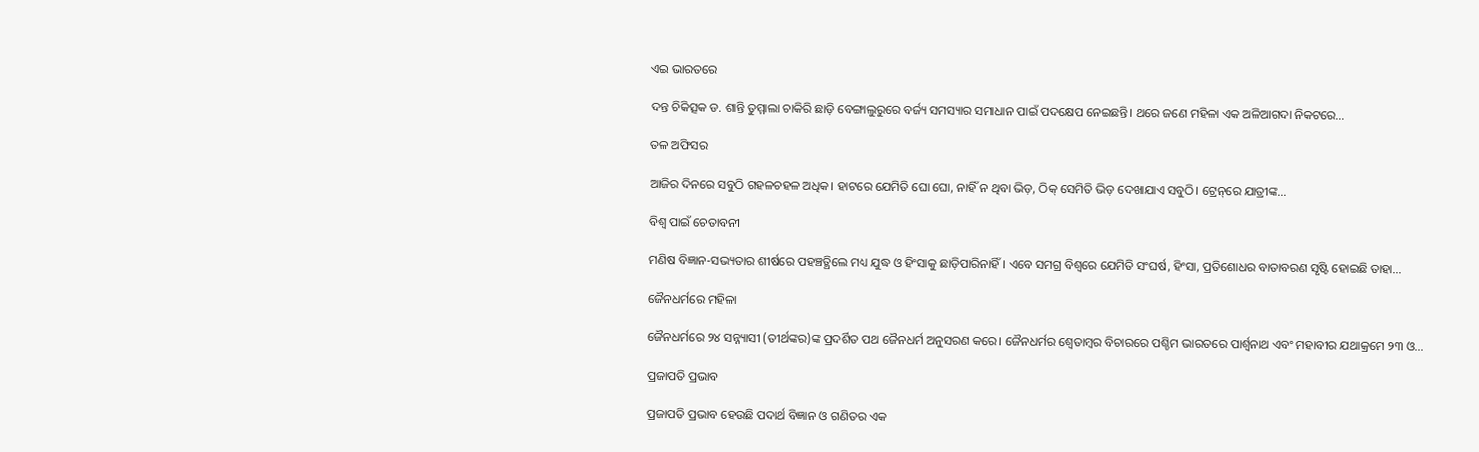ଏଇ ଭାରତରେ

ଦନ୍ତ ଚିକିତ୍ସକ ଡ. ଶାନ୍ତି ତୁମ୍ମାଲା ଚାକିରି ଛାଡ଼ି ବେଙ୍ଗାଲୁରୁରେ ବର୍ଜ୍ୟ ସମସ୍ୟାର ସମାଧାନ ପାଇଁ ପଦକ୍ଷେପ ନେଇଛନ୍ତି। ଥରେ ଜଣେ ମହିଳା ଏକ ଅଳିଆଗଦା ନିକଟରେ…

ତଳ ଅଫିସର

ଆଜିର ଦିନରେ ସବୁଠି ଗହଳଚହଳ ଅଧିକ। ହାଟରେ ଯେମିତି ଘୋ ଘୋ, ନାହିଁ ନ ଥିବା ଭିଡ଼, ଠିକ୍‌ ସେମିତି ଭିଡ଼ ଦେଖାଯାଏ ସବୁଠି। ଟ୍ରେନ୍‌ରେ ଯାତ୍ରୀଙ୍କ…

ବିଶ୍ୱ ପାଇଁ ଚେତାବନୀ

ମଣିଷ ବିଜ୍ଞାନ-ସଭ୍ୟତାର ଶୀର୍ଷରେ ପହଞ୍ଚତ୍ଥିଲେ ମଧ୍ୟ ଯୁଦ୍ଧ ଓ ହିଂସାକୁ ଛାଡ଼ିପାରିନାହିଁ। ଏବେ ସମଗ୍ର ବିଶ୍ୱରେ ଯେମିତି ସଂଘର୍ଷ, ହିଂସା, ପ୍ରତିଶୋଧର ବାତାବରଣ ସୃଷ୍ଟି ହୋଇଛି ତାହା…

ଜୈନଧର୍ମରେ ମହିଳା

ଜୈନଧର୍ମରେ ୨୪ ସନ୍ନ୍ୟାସୀ (ତୀର୍ଥଙ୍କର)ଙ୍କ ପ୍ରଦର୍ଶିତ ପଥ ଜୈନଧର୍ମ ଅନୁସରଣ କରେ। ଜୈନଧର୍ମର ଶ୍ୱେତାମ୍ବର ବିଚାରରେ ପଶ୍ଚିମ ଭାରତରେ ପାର୍ଶ୍ୱନାଥ ଏବଂ ମହାବୀର ଯଥାକ୍ରମେ ୨୩ ଓ…

ପ୍ରଜାପତି ପ୍ରଭାବ

ପ୍ରଜାପତି ପ୍ରଭାବ ହେଉଛି ପଦାର୍ଥ ବିଜ୍ଞାନ ଓ ଗଣିତର ଏକ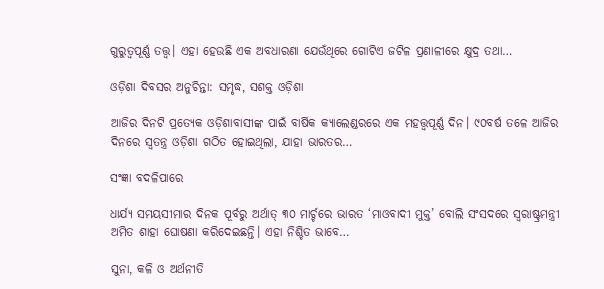ଗୁରୁତ୍ୱପୂର୍ଣ୍ଣ ତତ୍ତ୍ୱ। ଏହା ହେଉଛି ଏକ ଅବଧାରଣା ଯେଉଁଥିରେ ଗୋଟିଏ ଜଟିଳ ପ୍ରଣାଳୀରେ କ୍ଷୁଦ୍ର ତଥା…

ଓଡ଼ିଶା ଦିବସର ଅନୁଚିନ୍ତା: ସମୃଦ୍ଧ, ସଶକ୍ତ ଓଡ଼ିଶା

ଆଜିର ଦିନଟି ପ୍ରତ୍ୟେକ ଓଡ଼ିଶାବାସୀଙ୍କ ପାଇଁ ବାର୍ଷିକ କ୍ୟାଲେଣ୍ଡରରେ ଏକ ମହତ୍ତ୍ୱପୂର୍ଣ୍ଣ ଦିନ। ୯୦ବର୍ଷ ତଳେ ଆଜିର ଦିନରେ ସ୍ବତନ୍ତ୍ର ଓଡ଼ିଶା ଗଠିତ ହୋଇଥିଲା, ଯାହା ଭାରତର…

ସଂଜ୍ଞା ବଦଳିପାରେ

ଧାର୍ଯ୍ୟ ସମୟସୀମାର ଦିନକ ପୂର୍ବରୁ ଅର୍ଥାତ୍‌ ୩୦ ମାର୍ଚ୍ଚରେ ଭାରତ ‘ମାଓବାଦୀ ମୁକ୍ତ’ ବୋଲି ସଂସଦରେ ସ୍ବରାଷ୍ଟ୍ରମନ୍ତ୍ରୀ ଅମିତ ଶାହା ଘୋଷଣା କରିଦେଇଛନ୍ତି। ଏହା ନିଶ୍ଚିତ ଭାବେ…

ସୁନା, କଳି ଓ ଅର୍ଥନୀତି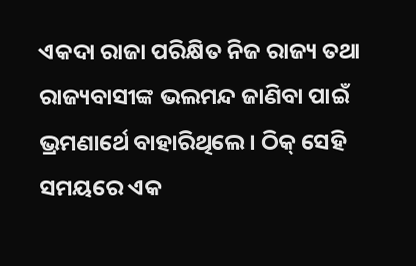ଏକଦା ରାଜା ପରିକ୍ଷିତ ନିଜ ରାଜ୍ୟ ତଥା ରାଜ୍ୟବାସୀଙ୍କ ଭଲମନ୍ଦ ଜାଣିବା ପାଇଁ ଭ୍ରମଣାର୍ଥେ ବାହାରିଥିଲେ। ଠିକ୍‌ ସେହି ସମୟରେ ଏକ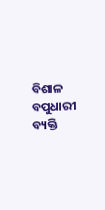ବିଶାଳ ବପୁଧାରୀ ବ୍ୟକ୍ତି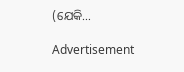(ଯେକି…

Advertisement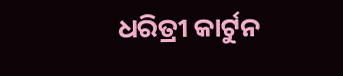ଧରିତ୍ରୀ କାର୍ଟୁନ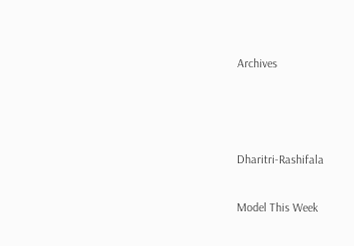Archives



Dharitri-Rashifala

Model This Week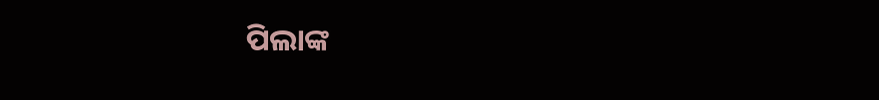ପିଲାଙ୍କ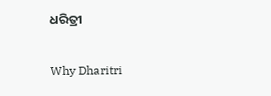ଧରିତ୍ରୀ

Why Dharitri